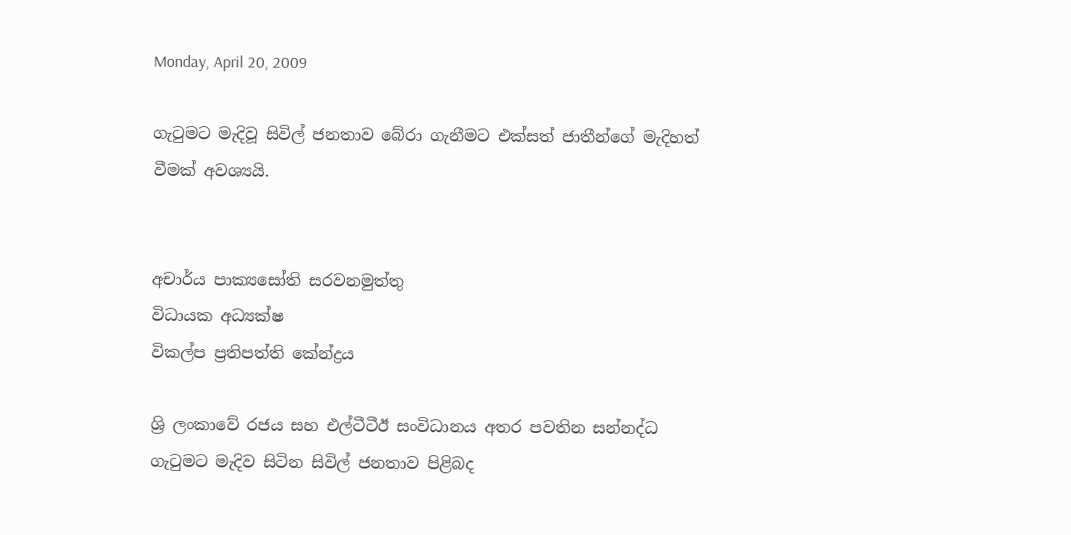Monday, April 20, 2009

ගැටුමට මැදිවූ සිවිල් ජනතාව බේරා ගැනීමට එක්සත් ජාතීන්ගේ මැදිහත් වීමක් අවශ්‍යයි.


අචාර්ය පාක්‍යසෝති සරවනමුත්තු
විධායක අධ්‍යක්ෂ
විකල්ප ප්‍රතිපත්ති කේන්ද්‍රය

ශ්‍රි ලංකාවේ රජය සහ එල්ටීටීඊ සංවිධානය අතර පවතින සන්නද්ධ ගැටුමට මැදිව සිටින සිවිල් ජනතාව පිළිබද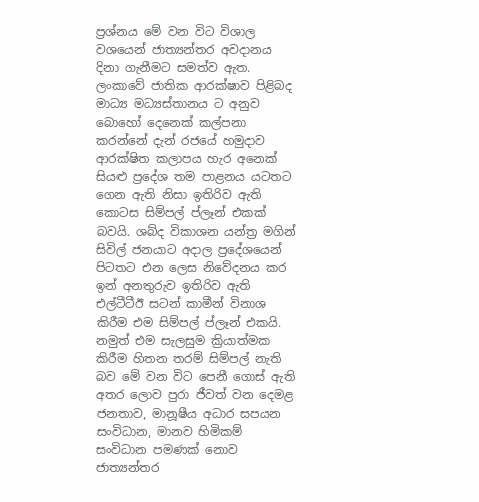ප්‍රශ්නය මේ වන විට විශාල වශයෙන් ජාත්‍යන්තර අවදානය දිනා ගැනීමට සමත්ව ඇත. ලංකාවේ ජාතික ආරක්ෂාව පිළිබද මාධ්‍ය මධ්‍යස්තානය ට අනුව බොහෝ දෙනෙක් කල්පනා කරන්නේ දැන් රජයේ හමුදාව ආරක්ෂිත කලාපය හැර අනෙක් සියළු ප්‍රදේශ තම පාළනය යටතට ගෙන ඇති නිසා ඉතිරිව ඇති කොටස සිම්පල් ප්ලෑන් එකක් බවයි. ශබ්ද විකාශන යන්ත්‍ර මගින් සිවිල් ජනයාට අදාල ප්‍රදේශයෙන් පිටතට එන ලෙස නිවේදනය කර ඉන් අනතුරුව ඉතිරිව ඇති එල්ටීටීඊ සටන් කාමීන් විනාශ කිරීම එම සිම්පල් ප්ලෑන් එකයි. නමුත් එම සැලසුම ක්‍රියාත්මක කිරීම හිතන තරම් සිම්පල් නැති බව මේ වන විට පෙනී ගොස් ඇති අතර ලොව පුරා ජීවත් වන දෙමළ ජනතාව, මානූෂීය අධාර සපයන සංවිධාන, මානව හිමිකම් සංවිධාන පමණක් නොව ජාත්‍යන්තර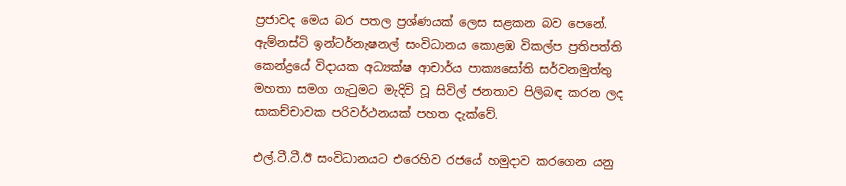ප්‍රජාවද මෙය බර පතල ප්‍රශ්ණයක් ලෙස සළකන බව පෙනේ. ඇම්නස්ටි ඉන්ටර්නැෂනල් සංවිධානය කොළඹ විකල්ප ප්‍රතිපත්ති කෙන්ද්‍රයේ විදායක අධ්‍යක්ෂ ආචාර්ය පාක්‍යසෝති සර්වනමුත්තු මහතා සමග ගැටුමට මැදිවි වූ සිවිල් ජනතාව පිලිබඳ කරන ලද සාකච්චාවක පරිවර්ථනයක් පහත දැක්වේ.

එල්.ටී.ටී.ඊ සංවිධානයට එරෙහිව රජයේ හමුදාව කරගෙන යනු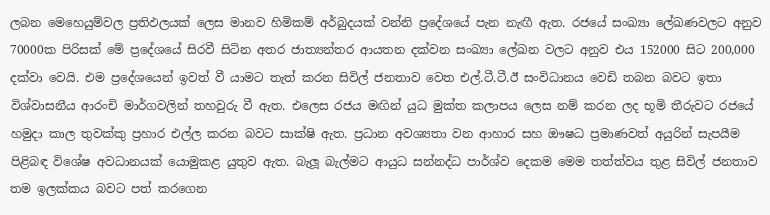ලබන මෙහෙයුම්වල ප්‍රතිඵලයක් ලෙස මානව හිමිකම් අර්බුදයක් වන්නි ප්‍රදේශයේ පැන නැඟී ඇත. රජයේ සංඛ්‍යා ලේඛණවලට අනුව 70000ක පිරිසක් මේ ප්‍රදේශයේ සිරවී සිටින අතර ජාත්‍යන්තර ආයතන දක්වන සංඛ්‍යා ලේඛන වලට අනුව එය 152000 සිට 200,000 දක්වා වෙයි. එම ප්‍රදේශයෙන් ඉවත් වී යාමට තැත් කරන සිවිල් ජනතාව වෙත එල්.ටී.ටී.ඊ සංවිධානය වෙඩි තබන බවට ඉතා විශ්වාසනීය ආරංචි මාර්ගවලින් තහවුරු වී ඇත. එලෙස රජය මඟින් යුධ මුක්ත කලාපය ලෙස නම් කරන ලද භූමි තීරුවට රජයේ හමුදා කාල තුවක්කු ප්‍රහාර එල්ල කරන බවට සාක්ෂි ඇත. ප්‍රධාන අවශ්‍යතා වන ආහාර සහ ඖෂධ ප්‍රමාණවත් අයුරින් සැපයීම පිළිබඳ විශේෂ අවධානයක් යොමුකළ යුතුව ඇත. බැලූ බැල්මට ආයුධ සන්නද්ධ පාර්ශ්ව දෙකම මෙම තත්ත්වය තුළ සිවිල් ජනතාව තම ඉලක්කය බවට පත් කරගෙන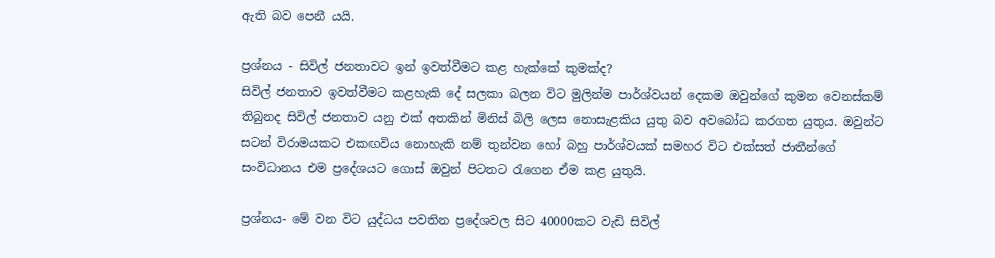ඇති බව පෙනී යයි.

ප්‍රශ්නය - සිවිල් ජනතාවට ඉන් ඉවත්වීමට කළ හැක්කේ කුමක්ද?
සිවිල් ජනතාව ඉවත්වීමට කළහැකි දේ සලකා බලන විට මුලින්ම පාර්ශ්වයන් දෙකම ඔවුන්ගේ කුමන වෙනස්කම් තිබුනද සිවිල් ජනතාව යනු එක් අතකින් මිනිස් බිලි ලෙස නොසැළකිය යුතු බව අවබෝධ කරගත යුතුය. ඔවුන්ට සටන් විරාමයකට එකඟවිය නොහැකි නම් තුන්වන හෝ බහු පාර්ශ්වයක් සමහර විට එක්සත් ජාතීන්ගේ සංවිධානය එම ප්‍රදේශයට ගොස් ඔවුන් පිටතට රැගෙන ඒම කළ යුතුයි.

ප්‍රශ්නය- මේ වන විට යුද්ධය පවතින ප්‍රදේශවල සිට 40000කට වැඩි සිවිල්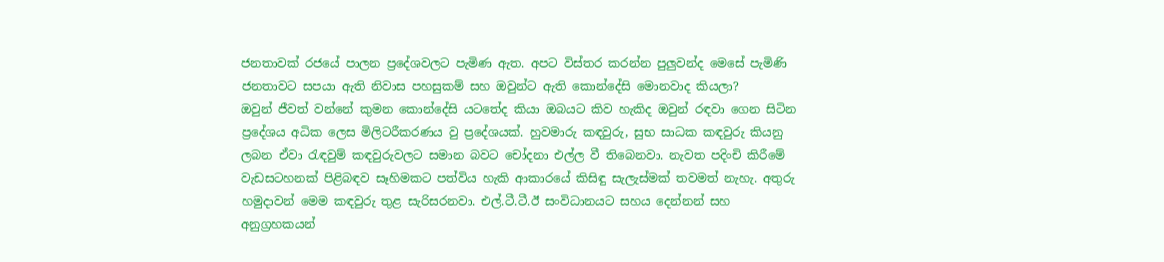ජනතාවක් රජයේ පාලන ප්‍රදේශවලට පැමිණ ඇත. අපට විස්තර කරන්න පුලුවන්ද මෙසේ පැමිණි ජනතාවට සපයා ඇති නිවාස පහසුකම් සහ ඔවුන්ට ඇති කොන්දේසි මොනවාද කියලා?
ඔවුන් ජීවත් වන්නේ කුමන කොන්දේසි යටතේද කියා ඔබයට කිව හැකිද ඔවුන් රඳවා ගෙන සිටින ප්‍රදේශය අධික ලෙස මිලිටරීකරණය වු ප්‍රදේශයක්. හුවමාරු කඳවුරු, සුභ සාධක කඳවුරු කියනු ලබන ඒවා රැඳවුම් කඳවුරුවලට සමාන බවට චෝදනා එල්ල වී තිබෙනවා. නැවත පදිංචි කිරීමේ වැඩසටහනක් පිළිබඳව සෑහිමකට පත්විය හැකි ආකාරයේ කිසිඳු සැලැස්මක් තවමත් නැහැ. අතුරු හමුදාවන් මෙම කඳවුරු තුළ සැරිසරනවා. එල්.ටී.ටී.ඊ සංවිධානයට සහය දෙන්නන් සහ අනුග්‍රහකයන්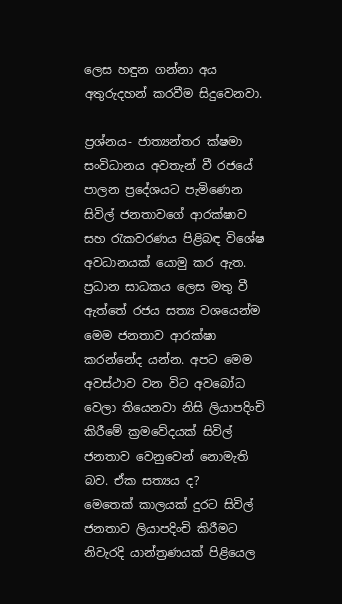ලෙස හඳුන ගන්නා අය අතුරුදහන් කරවීම සිදුවෙනවා.

ප්‍රශ්නය- ජාත්‍යන්තර ක්ෂමා සංවිධානය අවතැන් වී රජයේ පාලන ප්‍රදේශයට පැමිණෙන සිවිල් ජනතාවගේ ආරක්ෂාව සහ රැකවරණය පිළිබඳ විශේෂ අවධානයක් යොමු කර ඇත. ප්‍රධාන සාධකය ලෙස මතු වී ඇත්තේ රජය සත්‍ය වශයෙන්ම මෙම ජනතාව ආරක්ෂා කරන්නේද යන්න. අපට මෙම අවස්ථාව වන විට අවබෝධ වෙලා තියෙනවා නිසි ලියාපදිංචි කිරීමේ ක්‍රමවේදයක් සිවිල් ජනතාව වෙනුවෙන් නොමැති බව. ඒක සත්‍යය ද?
මෙතෙක් කාලයක් දුරට සිවිල් ජනතාව ලියාපදිංචි කිරීමට නිවැරදි යාන්ත්‍රණයක් පිළියෙල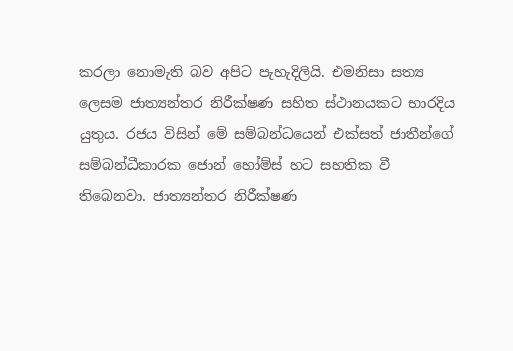කරලා නොමැති බව අපිට පැහැදිලියි. එමනිසා සත්‍ය ලෙසම ජාත්‍යන්තර නිරීක්ෂණ සහිත ස්ථානයකට භාරදිය යුතුය. රජය විසින් මේ සම්බන්ධයෙන් එක්සත් ජාතීන්ගේ සම්බන්ධීකාරක ජොන් හෝම්ස් හට සහතික වී තිබෙනවා. ජාත්‍යන්තර නිරීක්ෂණ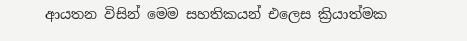ආයතන විසින් මෙම සහතිකයන් එලෙස ක්‍රියාත්මක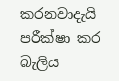කරනවාදැයි පරීක්ෂා කර බැලිය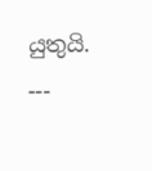යුතුයි. ---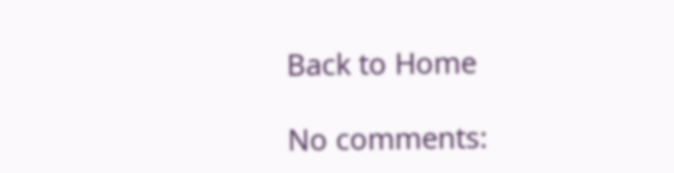Back to Home

No comments: